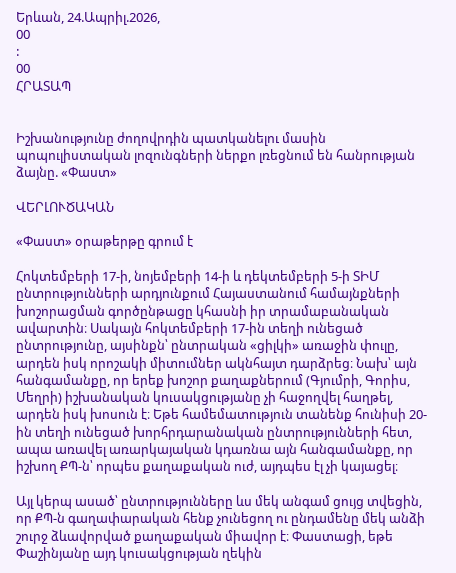Երևան, 24.Ապրիլ.2026,
00
:
00
ՀՐԱՏԱՊ


Իշխանությունը ժողովրդին պատկանելու մասին պոպուլիստական լոզունգների ներքո լռեցնում են հանրության ձայնը. «Փաստ»

ՎԵՐԼՈՒԾԱԿԱՆ

«Փաստ» օրաթերթը գրում է

Հոկտեմբերի 17-ի, նոյեմբերի 14-ի և դեկտեմբերի 5-ի ՏԻՄ ընտրությունների արդյունքում Հայաստանում համայնքների խոշորացման գործընթացը կհասնի իր տրամաբանական ավարտին։ Սակայն հոկտեմբերի 17-ին տեղի ունեցած ընտրությունը, այսինքն՝ ընտրական «ցիլկի» առաջին փուլը, արդեն իսկ որոշակի միտումներ ակնհայտ դարձրեց։ Նախ՝ այն հանգամանքը, որ երեք խոշոր քաղաքներում (Գյումրի, Գորիս, Մեղրի) իշխանական կուսակցությանը չի հաջողվել հաղթել, արդեն իսկ խոսուն է։ Եթե համեմատություն տանենք հունիսի 20-ին տեղի ունեցած խորհրդարանական ընտրությունների հետ, ապա առավել առարկայական կդառնա այն հանգամանքը, որ իշխող ՔՊ-ն՝ որպես քաղաքական ուժ, այդպես էլ չի կայացել։

Այլ կերպ ասած՝ ընտրությունները ևս մեկ անգամ ցույց տվեցին, որ ՔՊ-ն գաղափարական հենք չունեցող ու ընդամենը մեկ անձի շուրջ ձևավորված քաղաքական միավոր է։ Փաստացի, եթե Փաշինյանը այդ կուսակցության ղեկին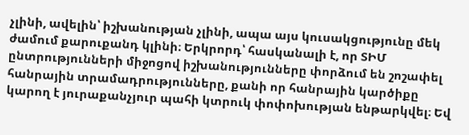չլինի, ավելին՝ իշխանության չլինի, ապա այս կուսակցությունը մեկ ժամում քարուքանդ կլինի։ Երկրորդ՝ հասկանալի է, որ ՏԻՄ ընտրությունների միջոցով իշխանությունները փորձում են շոշափել հանրային տրամադրությունները, քանի որ հանրային կարծիքը կարող է յուրաքանչյուր պահի կտրուկ փոփոխության ենթարկվել։ Եվ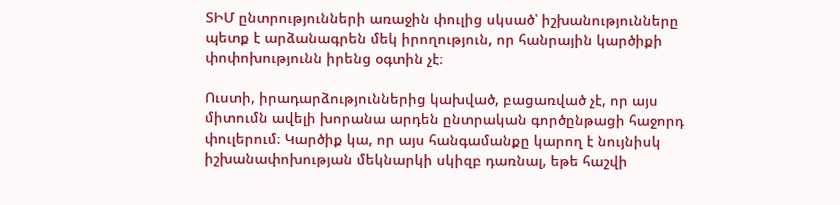ՏԻՄ ընտրությունների առաջին փուլից սկսած՝ իշխանությունները պետք է արձանագրեն մեկ իրողություն, որ հանրային կարծիքի փոփոխությունն իրենց օգտին չէ։

Ուստի, իրադարձություններից կախված, բացառված չէ, որ այս միտումն ավելի խորանա արդեն ընտրական գործընթացի հաջորդ փուլերում։ Կարծիք կա, որ այս հանգամանքը կարող է նույնիսկ իշխանափոխության մեկնարկի սկիզբ դառնալ, եթե հաշվի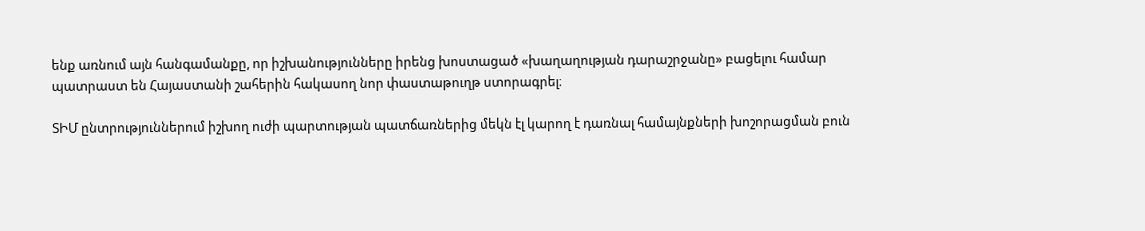ենք առնում այն հանգամանքը, որ իշխանությունները իրենց խոստացած «խաղաղության դարաշրջանը» բացելու համար պատրաստ են Հայաստանի շահերին հակասող նոր փաստաթուղթ ստորագրել։

ՏԻՄ ընտրություններում իշխող ուժի պարտության պատճառներից մեկն էլ կարող է դառնալ համայնքների խոշորացման բուն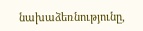նախաձեռնությունը,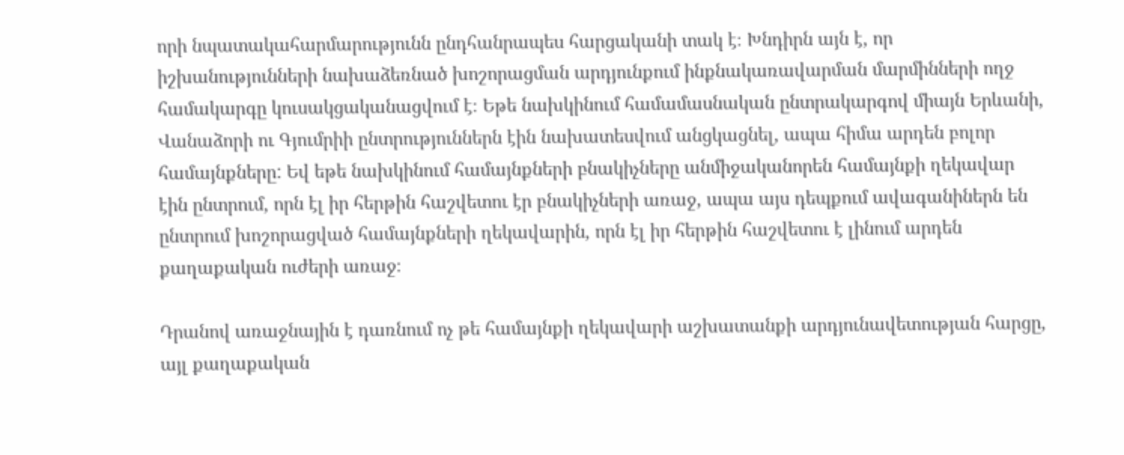որի նպատակահարմարությունն ընդհանրապես հարցականի տակ է։ Խնդիրն այն է, որ իշխանությունների նախաձեռնած խոշորացման արդյունքում ինքնակառավարման մարմինների ողջ համակարգը կուսակցականացվում է։ Եթե նախկինում համամասնական ընտրակարգով միայն Երևանի, Վանաձորի ու Գյումրիի ընտրություններն էին նախատեսվում անցկացնել, ապա հիմա արդեն բոլոր համայնքները: Եվ եթե նախկինում համայնքների բնակիչները անմիջականորեն համայնքի ղեկավար էին ընտրում, որն էլ իր հերթին հաշվետու էր բնակիչների առաջ, ապա այս դեպքում ավագանիներն են ընտրում խոշորացված համայնքների ղեկավարին, որն էլ իր հերթին հաշվետու է լինում արդեն քաղաքական ուժերի առաջ։

Դրանով առաջնային է դառնում ոչ թե համայնքի ղեկավարի աշխատանքի արդյունավետության հարցը, այլ քաղաքական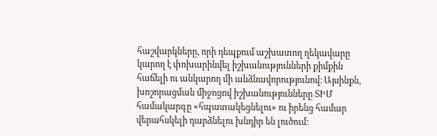հաշվարկները, որի դեպքում աշխատող ղեկավարը կարող է փոխարինվել իշխանությունների քիմքին հաճելի ու անկարող մի անձնավորությունով։ Այսինքն, խոշորացման միջոցով իշխանությունները ՏԻՄ համակարգը «հպատակեցնելու» ու իրենց համար վերահսկելի դարձնելու խնդիր են լուծում։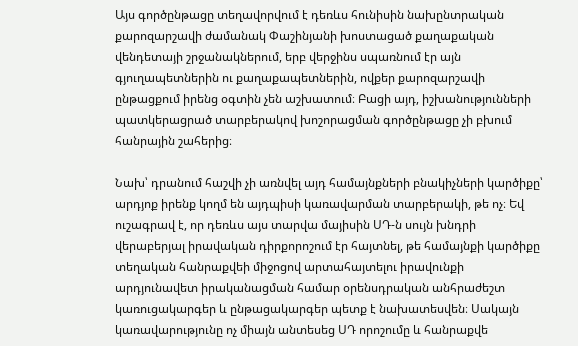Այս գործընթացը տեղավորվում է դեռևս հունիսին նախընտրական քարոզարշավի ժամանակ Փաշինյանի խոստացած քաղաքական վենդետայի շրջանակներում, երբ վերջինս սպառնում էր այն գյուղապետներին ու քաղաքապետներին, ովքեր քարոզարշավի ընթացքում իրենց օգտին չեն աշխատում։ Բացի այդ, իշխանությունների պատկերացրած տարբերակով խոշորացման գործընթացը չի բխում հանրային շահերից։

Նախ՝ դրանում հաշվի չի առնվել այդ համայնքների բնակիչների կարծիքը՝ արդյոք իրենք կողմ են այդպիսի կառավարման տարբերակի, թե ոչ։ Եվ ուշագրավ է, որ դեռևս այս տարվա մայիսին ՍԴ-ն սույն խնդրի վերաբերյալ իրավական դիրքորոշում էր հայտնել, թե համայնքի կարծիքը տեղական հանրաքվեի միջոցով արտահայտելու իրավունքի արդյունավետ իրականացման համար օրենսդրական անհրաժեշտ կառուցակարգեր և ընթացակարգեր պետք է նախատեսվեն։ Սակայն կառավարությունը ոչ միայն անտեսեց ՍԴ որոշումը և հանրաքվե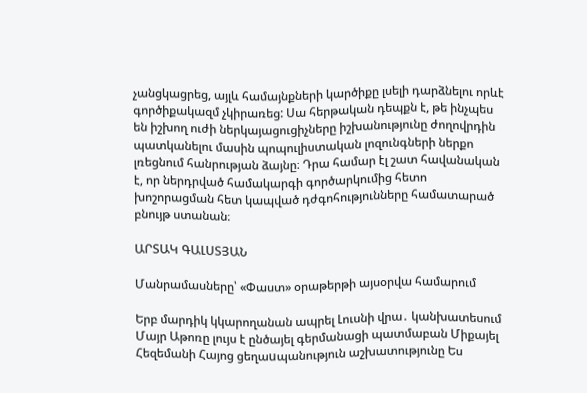չանցկացրեց, այլև համայնքների կարծիքը լսելի դարձնելու որևէ գործիքակազմ չկիրառեց: Սա հերթական դեպքն է, թե ինչպես են իշխող ուժի ներկայացուցիչները իշխանությունը ժողովրդին պատկանելու մասին պոպուլիստական լոզունգների ներքո լռեցնում հանրության ձայնը։ Դրա համար էլ շատ հավանական է, որ ներդրված համակարգի գործարկումից հետո խոշորացման հետ կապված դժգոհությունները համատարած բնույթ ստանան։

ԱՐՏԱԿ ԳԱԼՍՏՅԱՆ

Մանրամասները՝ «Փաստ» օրաթերթի այսօրվա համարում

Երբ մարդիկ կկարողանան ապրել Լուսնի վրա․ կանխատեսում Մայր Աթոռը լույս է ընծայել գերմանացի պատմաբան Միքայել Հեզեմանի Հայոց ցեղաuպանություն աշխատությունը Ես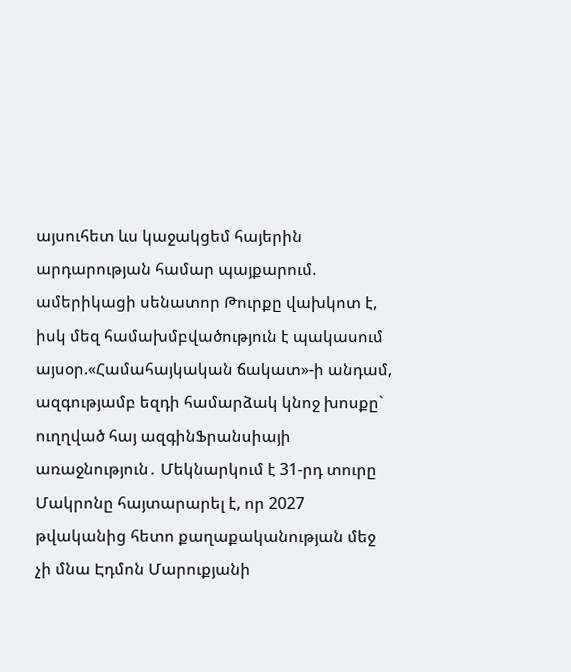այսուհետ ևս կաջակցեմ հայերին արդարության համար պայքարում. ամերիկացի սենատոր Թուրքը վախկոտ է, իսկ մեզ համախմբվածություն է պակասում այսօր.«Համահայկական ճակատ»-ի անդամ, ազգությամբ եզդի համարձակ կնոջ խոսքը` ուղղված հայ ազգինՖրանսիայի առաջնություն․ Մեկնարկում է 31-րդ տուրը Մակրոնը հայտարարել է, որ 2027 թվականից հետո քաղաքականության մեջ չի մնա Էդմոն Մարուքյանի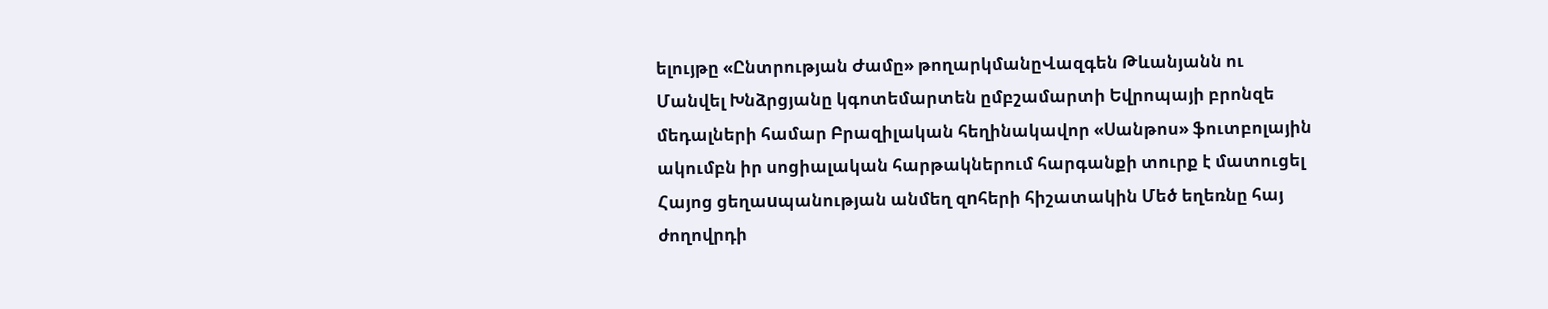ելույթը «Ընտրության Ժամը» թողարկմանըՎազգեն Թևանյանն ու Մանվել Խնձրցյանը կգոտեմարտեն ըմբշամարտի Եվրոպայի բրոնզե մեդալների համար Բրազիլական հեղինակավոր «Սանթոս» ֆուտբոլային ակումբն իր սոցիալական հարթակներում հարգանքի տուրք է մատուցել Հայոց ցեղաuպանության անմեղ զnհերի հիշատակին Մեծ եղեռնը հայ ժողովրդի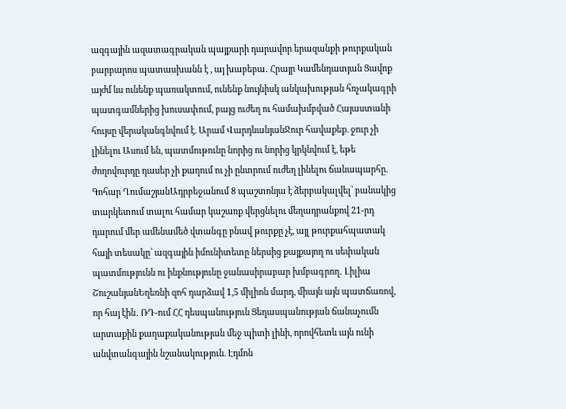ազգային ազատագրական պայքարի դարավոր երազանքի թուրքական բարբարոս պատասխանն է , այ խաբեբա․ Հրայր Կամենդատյան Ցավոք այժմ ևս ունենք պառակտում, ունենք նույնիսկ անկախության հռչակագրի պատգամներից խուսափում, բայց ուժեղ ու համախմբված Հայաստանի հույսը վերականգնվում է. Արամ ՎարդևանյանՋուր հավաքեք. ջուր չի լինելու Ասում են, պատմութունը նորից ու նորից կրկնվում է, եթե ժողովուրդը դասեր չի քաղում ու չի ընտրում ուժեղ լինելու ճանապարհը. Գոհար ՂումաշյանԱդրբեջանում 8 պաշտոնյա է ձերբակալվել՝ բանակից տարկետում տալու համար կաշառք վերցնելու մեղադրանքով 21-րդ դարում մեր ամենամեծ վտանգը բնավ թուրքը չէ, այլ թուրքահպատակ հայի տեսակը՝ ազգային իմունիտետը ներսից քայքայող ու սեփական պատմությունն ու ինքնությունը ջանասիրաբար խմբագրող․ Լիլիա ՇուշանյանԵղեռնի զոհ դարձավ 1,5 միլիոն մարդ, միայն այն պատճառով, որ հայ էին․ ՌԴ-ում ՀՀ դեսպանություն Ցեղասպանության ճանաչումն արտաքին քաղաքականության մեջ պիտի լինի, որովհետև այն ունի անվտանգային նշանակություն. Էդմոն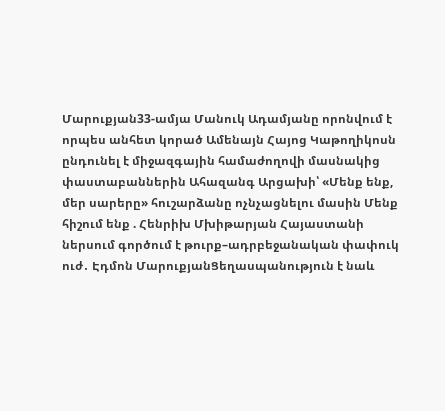Մարուքյան33-ամյա Մանուկ Ադամյանը որոնվում է որպես անհետ կորած Ամենայն Հայոց Կաթողիկոսն ընդունել է միջազգային համաժողովի մասնակից փաստաբաններին Ահազանգ Արցախի՝ «Մենք ենք, մեր սարերը» հուշարձանը ոչնչացնելու մասին Մենք հիշում ենք . Հենրիխ Մխիթարյան Հայաստանի ներսում գործում է թուրք–ադրբեջանական փափուկ ուժ․ Էդմոն ՄարուքյանՑեղասպանություն է նաև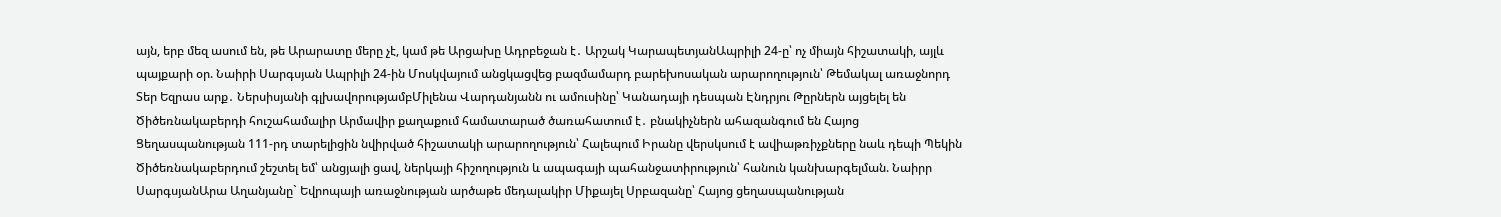այն, երբ մեզ ասում են, թե Արարատը մերը չէ, կամ թե Արցախը Ադրբեջան է․ Արշակ ԿարապետյանԱպրիլի 24-ը՝ ոչ միայն հիշատակի, այլև պայքարի օր. Նաիրի Սարգսյան Ապրիլի 24-ին Մոսկվայում անցկացվեց բազմամարդ բարեխոսական արարողություն՝ Թեմակալ առաջնորդ Տեր Եզրաս արք․ Ներսիսյանի գլխավորությամբՄիլենա Վարդանյանն ու ամուսինը՝ Կանադայի դեսպան Էնդրյու Թըրներն այցելել են Ծիծեռնակաբերդի հուշահամալիր Արմավիր քաղաքում համատարած ծառահատում է․ բնակիչներն ահազանգում են Հայոց Ցեղասպանության 111-րդ տարելիցին նվիրված հիշատակի արարողություն՝ Հալեպում Իրանը վերսկսում է ավիաթռիչքները նաև դեպի Պեկին Ծիծեռնակաբերդում շեշտել եմ՝ անցյալի ցավ, ներկայի հիշողություն և ապագայի պահանջատիրություն՝ հանուն կանխարգելման. Նաիրր ՍարգսյանԱրա Աղանյանը` Եվրոպայի առաջնության արծաթե մեդալակիր Միքայել Սրբազանը՝ Հայոց ցեղասպանության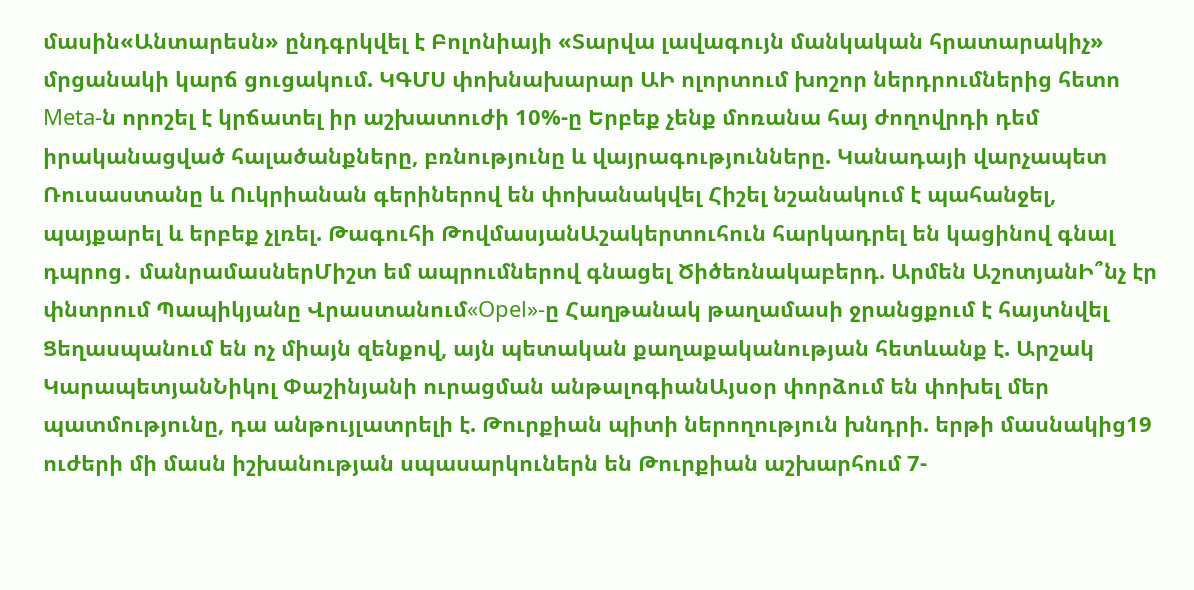մասին«Անտարեսն» ընդգրկվել է Բոլոնիայի «Տարվա լավագույն մանկական հրատարակիչ» մրցանակի կարճ ցուցակում. ԿԳՄՍ փոխնախարար ԱԻ ոլորտում խոշոր ներդրումներից հետո Meta-ն որոշել է կրճատել իր աշխատուժի 10%-ը Երբեք չենք մոռանա հայ ժողովրդի դեմ իրականացված հալածանքները, բռնությունը և վայրագությունները. Կանադայի վարչապետ Ռուսաստանը և Ուկրիանան գերիներով են փոխանակվել Հիշել նշանակում է պահանջել, պայքարել և երբեք չլռել. Թագուհի ԹովմասյանԱշակերտուհուն հարկադրել են կացինով գնալ դպրոց․ մանրամասներՄիշտ եմ ապրումներով գնացել Ծիծեռնակաբերդ. Արմեն ԱշոտյանԻ՞նչ էր փնտրում Պապիկյանը Վրաստանում«Opel»-ը Հաղթանակ թաղամասի ջրանցքում է հայտնվել Ցեղասպանում են ոչ միայն զենքով, այն պետական քաղաքականության հետևանք է. Արշակ ԿարապետյանՆիկոլ Փաշինյանի ուրացման անթալոգիանԱյսօր փորձում են փոխել մեր պատմությունը, դա անթույլատրելի է. Թուրքիան պիտի ներողություն խնդրի. երթի մասնակից19 ուժերի մի մասն իշխանության սպասարկուներն են Թուրքիան աշխարհում 7-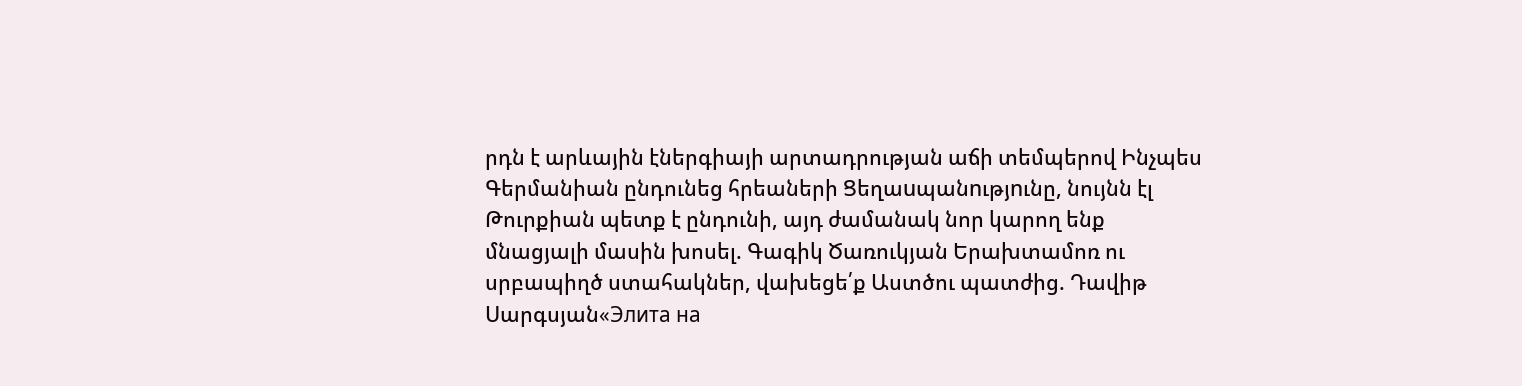րդն է արևային էներգիայի արտադրության աճի տեմպերով Ինչպես Գերմանիան ընդունեց հրեաների Ցեղաuպանnւթյnւնը, նույնն էլ Թուրքիան պետք է ընդունի, այդ ժամանակ նոր կարող ենք մնացյալի մասին խոսել. Գագիկ Ծառուկյան Երախտամոռ ու սրբապիղծ ստահակներ, վախեցե՛ք Աստծու պատժից. Դավիթ Սարգսյան«Элита на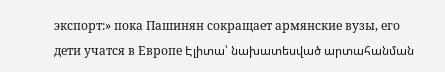экспорт:» пока Пашинян сокращает армянские вузы, его дети учатся в Европе Էլիտա՝ նախատեսված արտահանման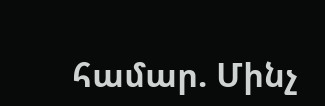համար. Մինչ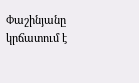Փաշինյանը կրճատում է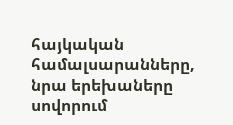հայկական համալսարանները, նրա երեխաները սովորում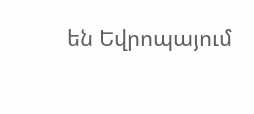են Եվրոպայում